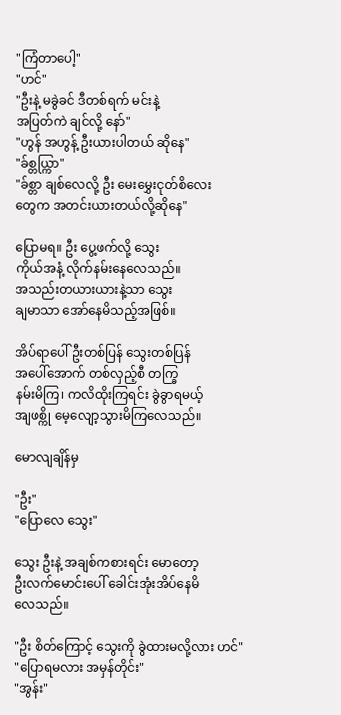"ကြံတာပေါ့"
"ဟင်"
"ဦးနဲ့ မခွဲခင် ဒီတစ်ရက် မင်းနဲ့
အပြတ်ကဲ ချင်လို့ နော်"
"ဟွန် အဟွန့် ဦးယားပါတယ် ဆိုနေ"
"ခ်စ္တယ္ကြာ"
"ခ်စ္တာ ချစ်လေလို့ ဦး မေးမွှေးငုတ်စိလေး
တွေက အတင်းယားတယ်လို့ဆိုနေ"

ပြောမရ။ ဦး ပွေ့ဖက်လို့ သွေး
ကိုယ်အနံ့ လိုက်နမ်းနေလေသည်။
အသည်းတယားယားနဲ့သာ သွေး
ချမာသာ အော်နေမိသည့်အဖြစ်။

အိပ်ရာပေါ် ဦးတစ်ပြန် သွေးတစ်ပြန်
အပေါ်အောက် တစ်လှည့်စီ တက္ခြ
နမ်းမိကြ၊ ကလိထိုးကြရင်း ခွဲခွာရမယ့်
အျဖစ္ကို မေ့လျော့သွားမိကြလေသည်။

မောလျချိန်မှ

"ဦး"
"ပြောလေ သွေး"

သွေး ဦးနဲ့ အချစ်ကစားရင်း မောတော့
ဦးလက်မောင်းပေါ် ခေါင်းအုံးအိပ်နေမိ
လေသည်။

"ဦး စိတ်ကြောင့် သွေးကို ခွဲထားမလို့လား ဟင်"
"ပြောရမလား အမှန်တိုင်း"
"အွန်း"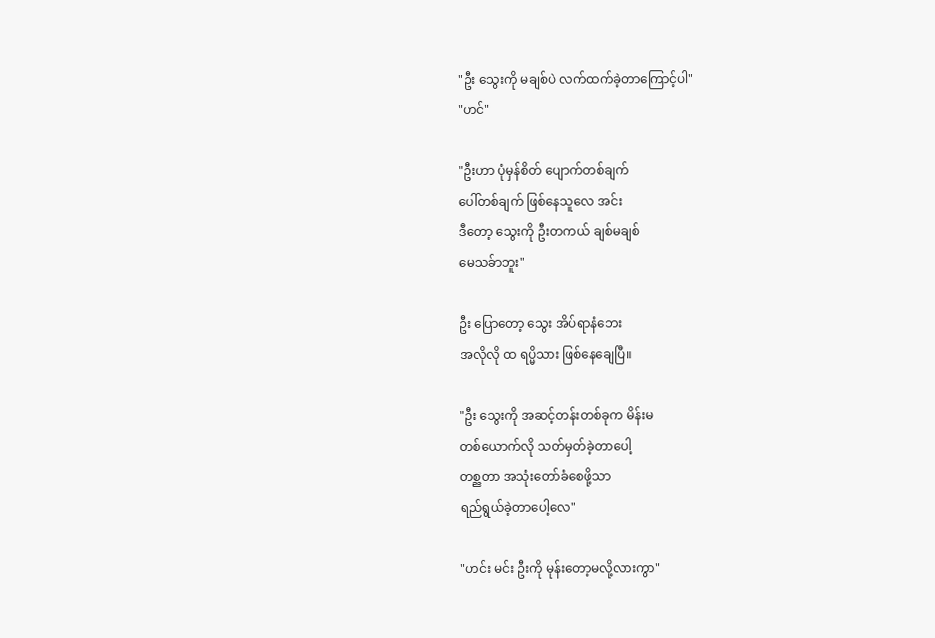"ဦး သွေးကို မချစ်ပဲ လက်ထက်ခဲ့တာကြောင့်ပါ"
"ဟင်"

"ဦးဟာ ပုံမှန်စိတ် ပျောက်တစ်ချက်
ပေါ်တစ်ချက် ဖြစ်နေသူလေ အင်း
ဒီတော့ သွေးကို ဦးတကယ် ချစ်မချစ်
မေသခ်ာဘူး"

ဦး ပြောတော့ သွေး အိပ်ရာနံဘေး
အလိုလို ထ ရပ္မိသား ဖြစ်နေချေပြီ။

"ဦး သွေးကို အဆင့်တန်းတစ်ခုက မိန်းမ
တစ်ယောက်လို သတ်မှတ်ခဲ့တာပေါ့
တစ္ညတာ အသုံးတော်ခံစေဖို့သာ
ရည်ရွယ်ခဲ့တာပေါ့လေ"

"ဟင်း မင်း ဦးကို မုန်းတော့မလို့လားကွာ"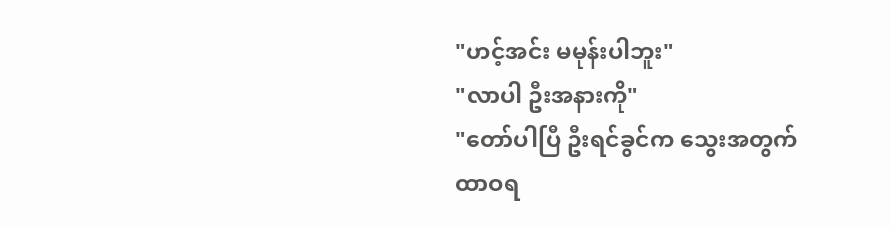"ဟင့်အင်း မမုန်းပါဘူး"
"လာပါ ဦးအနားကို"
"တော်ပါပြီ ဦးရင်ခွင်က သွေးအတွက်
ထာဝရ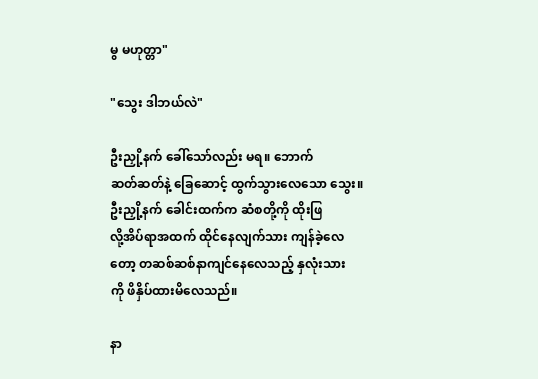မွ မဟုတ္တာ"

"သွေး ဒါဘယ်လဲ"

ဦးညှို့နက် ခေါ်သော်လည်း မရ။ ဘောက်
ဆတ်ဆတ်နဲ့ ခြေဆောင့် ထွက်သွားလေသော သွေး။
ဦးညှို့နက် ခေါင်းထက်က ဆံစတို့ကို ထိုးဖြ
လို့အိပ်ရာအထက် ထိုင်နေလျက်သား ကျန်ခဲ့လေ
တော့ တဆစ်ဆစ်နာကျင်နေလေသည့် နှလုံးသား
ကို ဖိနှိပ်ထားမိလေသည်။

နာ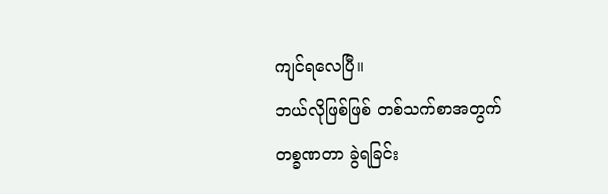ကျင်ရလေပြီ။
ဘယ်လိုဖြစ်ဖြစ် တစ်သက်စာအတွက်
တစ္ခဏတာ ခွဲရခြင်း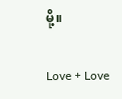မို့။

Love + Love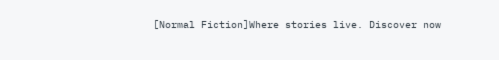[Normal Fiction]Where stories live. Discover now